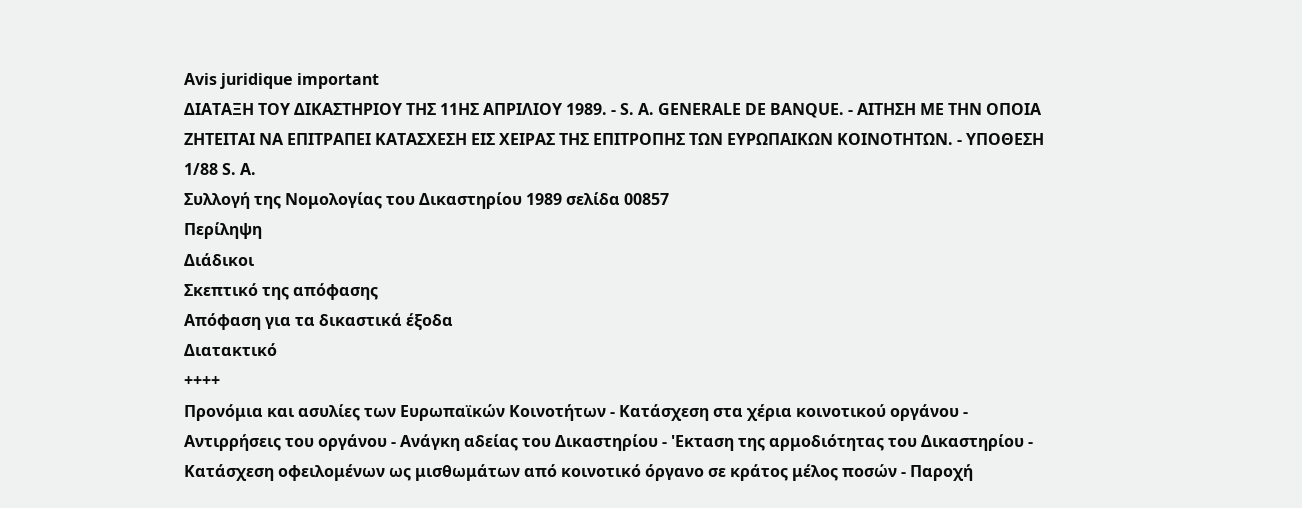Avis juridique important
ΔΙΑΤΑΞΗ ΤΟΥ ΔΙΚΑΣΤΗΡΙΟΥ ΤΗΣ 11ΗΣ ΑΠΡΙΛΙΟΥ 1989. - S. A. GENERALE DE BANQUE. - ΑΙΤΗΣΗ ΜΕ ΤΗΝ ΟΠΟΙΑ ΖΗΤΕΙΤΑΙ ΝΑ ΕΠΙΤΡΑΠΕΙ ΚΑΤΑΣΧΕΣΗ ΕΙΣ ΧΕΙΡΑΣ ΤΗΣ ΕΠΙΤΡΟΠΗΣ ΤΩΝ ΕΥΡΩΠΑΙΚΩΝ ΚΟΙΝΟΤΗΤΩΝ. - ΥΠΟΘΕΣΗ 1/88 S. Α.
Συλλογή της Νομολογίας του Δικαστηρίου 1989 σελίδα 00857
Περίληψη
Διάδικοι
Σκεπτικό της απόφασης
Απόφαση για τα δικαστικά έξοδα
Διατακτικό
++++
Προνόμια και ασυλίες των Ευρωπαϊκών Κοινοτήτων - Κατάσχεση στα χέρια κοινοτικού οργάνου - Αντιρρήσεις του οργάνου - Ανάγκη αδείας του Δικαστηρίου - 'Εκταση της αρμοδιότητας του Δικαστηρίου - Κατάσχεση οφειλομένων ως μισθωμάτων από κοινοτικό όργανο σε κράτος μέλος ποσών - Παροχή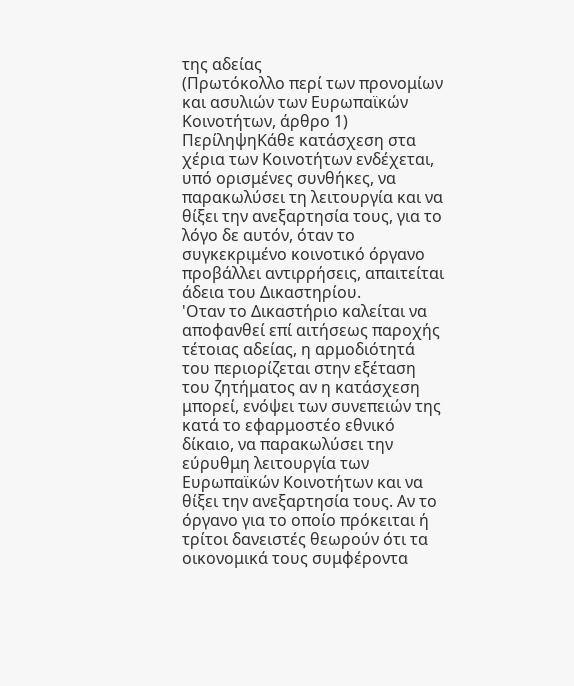της αδείας
(Πρωτόκολλο περί των προνομίων και ασυλιών των Ευρωπαϊκών Κοινοτήτων, άρθρο 1)
ΠερίληψηΚάθε κατάσχεση στα χέρια των Κοινοτήτων ενδέχεται, υπό ορισμένες συνθήκες, να παρακωλύσει τη λειτουργία και να θίξει την ανεξαρτησία τους, για το λόγο δε αυτόν, όταν το συγκεκριμένο κοινοτικό όργανο προβάλλει αντιρρήσεις, απαιτείται άδεια του Δικαστηρίου.
'Οταν το Δικαστήριο καλείται να αποφανθεί επί αιτήσεως παροχής τέτοιας αδείας, η αρμοδιότητά του περιορίζεται στην εξέταση του ζητήματος αν η κατάσχεση μπορεί, ενόψει των συνεπειών της κατά το εφαρμοστέο εθνικό δίκαιο, να παρακωλύσει την εύρυθμη λειτουργία των Ευρωπαϊκών Κοινοτήτων και να θίξει την ανεξαρτησία τους. Αν το όργανο για το οποίο πρόκειται ή τρίτοι δανειστές θεωρούν ότι τα οικονομικά τους συμφέροντα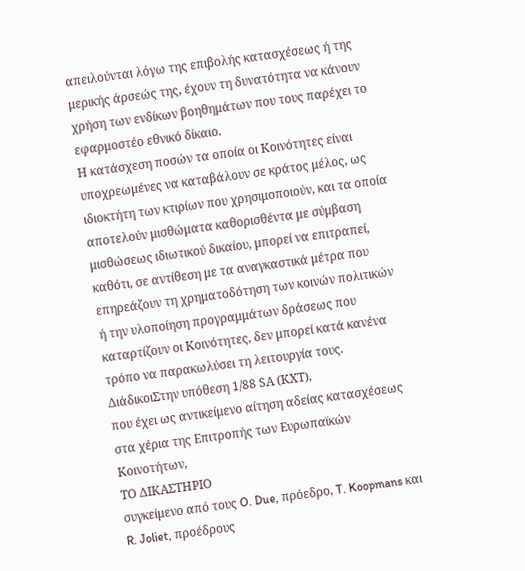απειλούνται λόγω της επιβολής κατασχέσεως ή της μερικής άρσεώς της, έχουν τη δυνατότητα να κάνουν χρήση των ενδίκων βοηθημάτων που τους παρέχει το εφαρμοστέο εθνικό δίκαιο.
Η κατάσχεση ποσών τα οποία οι Κοινότητες είναι υποχρεωμένες να καταβάλουν σε κράτος μέλος, ως ιδιοκτήτη των κτιρίων που χρησιμοποιούν, και τα οποία αποτελούν μισθώματα καθορισθέντα με σύμβαση μισθώσεως ιδιωτικού δικαίου, μπορεί να επιτραπεί, καθότι, σε αντίθεση με τα αναγκαστικά μέτρα που επηρεάζουν τη χρηματοδότηση των κοινών πολιτικών ή την υλοποίηση προγραμμάτων δράσεως που καταρτίζουν οι Κοινότητες, δεν μπορεί κατά κανένα τρόπο να παρακωλύσει τη λειτουργία τους.
ΔιάδικοιΣτην υπόθεση 1/88 SΑ (ΚΧΤ),
που έχει ως αντικείμενο αίτηση αδείας κατασχέσεως στα χέρια της Επιτροπής των Ευρωπαϊκών Κοινοτήτων,
ΤΟ ΔΙΚΑΣΤΗΡΙΟ
συγκείμενο από τους O. Due, πρόεδρο, T. Koopmans και R. Joliet, προέδρους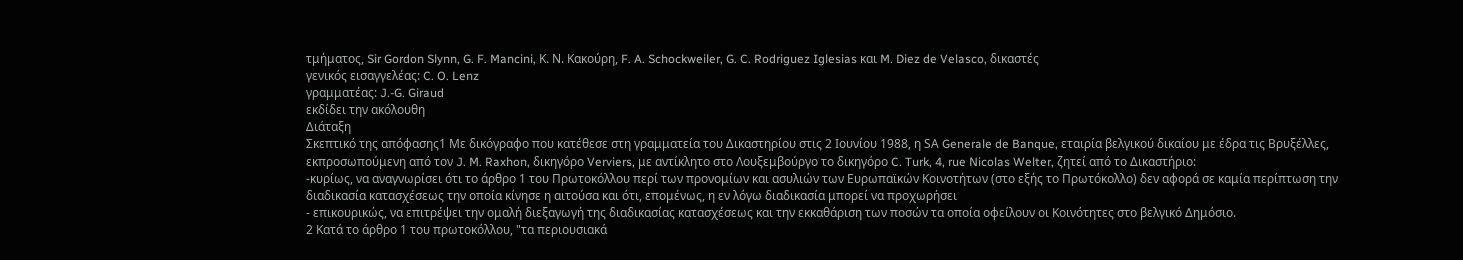τμήματος, Sir Gordon Slynn, G. F. Mancini, Κ. Ν. Κακούρη, F. A. Schockweiler, G. C. Rodriguez Iglesias και M. Diez de Velasco, δικαστές
γενικός εισαγγελέας: C. O. Lenz
γραμματέας: J.-G. Giraud
εκδίδει την ακόλουθη
Διάταξη
Σκεπτικό της απόφασης1 Με δικόγραφο που κατέθεσε στη γραμματεία του Δικαστηρίου στις 2 Ιουνίου 1988, η SΑ Generale de Banque, εταιρία βελγικού δικαίου με έδρα τις Βρυξέλλες, εκπροσωπούμενη από τον J. M. Raxhon, δικηγόρο Verviers, με αντίκλητο στο Λουξεμβούργο το δικηγόρο C. Turk, 4, rue Nicolas Welter, ζητεί από το Δικαστήριο:
-κυρίως, να αναγνωρίσει ότι το άρθρο 1 του Πρωτοκόλλου περί των προνομίων και ασυλιών των Ευρωπαϊκών Κοινοτήτων (στο εξής το Πρωτόκολλο) δεν αφορά σε καμία περίπτωση την διαδικασία κατασχέσεως την οποία κίνησε η αιτούσα και ότι, επομένως, η εν λόγω διαδικασία μπορεί να προχωρήσει
- επικουρικώς, να επιτρέψει την ομαλή διεξαγωγή της διαδικασίας κατασχέσεως και την εκκαθάριση των ποσών τα οποία οφείλουν οι Κοινότητες στο βελγικό Δημόσιο.
2 Κατά το άρθρο 1 του πρωτοκόλλου, "τα περιουσιακά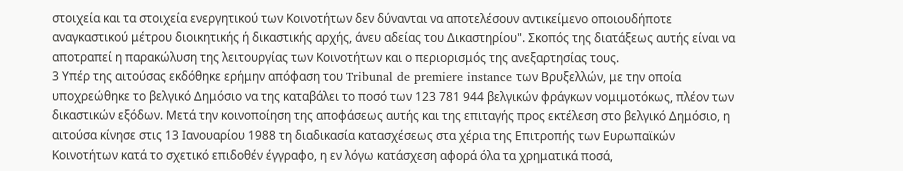στοιχεία και τα στοιχεία ενεργητικού των Κοινοτήτων δεν δύνανται να αποτελέσουν αντικείμενο οποιουδήποτε αναγκαστικού μέτρου διοικητικής ή δικαστικής αρχής, άνευ αδείας του Δικαστηρίου". Σκοπός της διατάξεως αυτής είναι να αποτραπεί η παρακώλυση της λειτουργίας των Κοινοτήτων και ο περιορισμός της ανεξαρτησίας τους.
3 Υπέρ της αιτούσας εκδόθηκε ερήμην απόφαση του Tribunal de premiere instance των Βρυξελλών, με την οποία υποχρεώθηκε το βελγικό Δημόσιο να της καταβάλει το ποσό των 123 781 944 βελγικών φράγκων νομιμοτόκως, πλέον των δικαστικών εξόδων. Μετά την κοινοποίηση της αποφάσεως αυτής και της επιταγής προς εκτέλεση στο βελγικό Δημόσιο, η αιτούσα κίνησε στις 13 Ιανουαρίου 1988 τη διαδικασία κατασχέσεως στα χέρια της Επιτροπής των Ευρωπαϊκών Κοινοτήτων κατά το σχετικό επιδοθέν έγγραφο, η εν λόγω κατάσχεση αφορά όλα τα χρηματικά ποσά,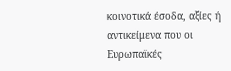κοινοτικά έσοδα, αξίες ή αντικείμενα που οι Ευρωπαϊκές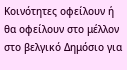Κοινότητες οφείλουν ή θα οφείλουν στο μέλλον στο βελγικό Δημόσιο για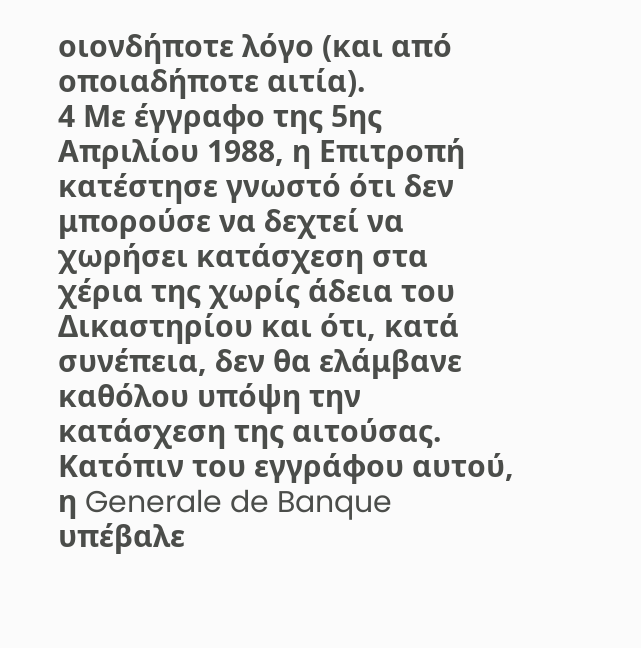οιονδήποτε λόγο (και από οποιαδήποτε αιτία).
4 Με έγγραφο της 5ης Απριλίου 1988, η Επιτροπή κατέστησε γνωστό ότι δεν μπορούσε να δεχτεί να χωρήσει κατάσχεση στα χέρια της χωρίς άδεια του Δικαστηρίου και ότι, κατά συνέπεια, δεν θα ελάμβανε καθόλου υπόψη την κατάσχεση της αιτούσας. Κατόπιν του εγγράφου αυτού, η Generale de Banque υπέβαλε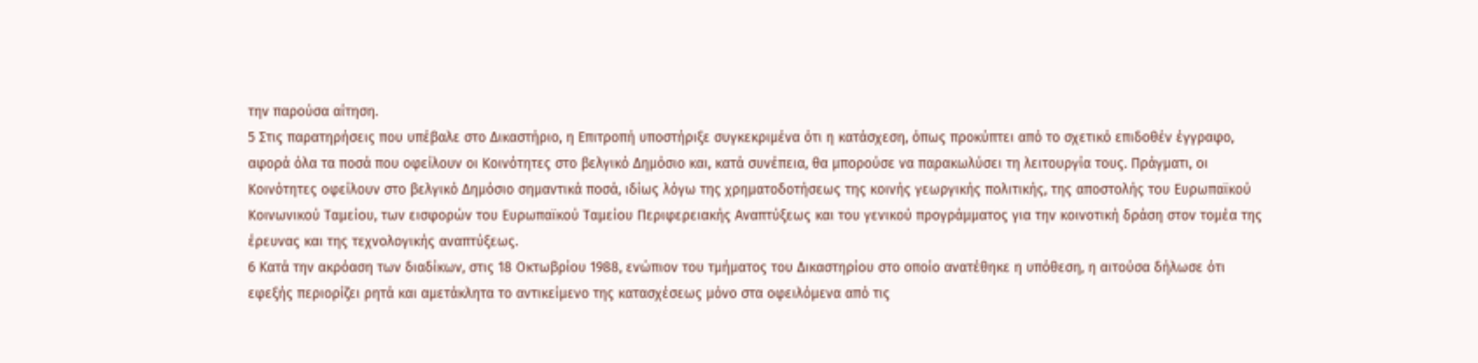την παρούσα αίτηση.
5 Στις παρατηρήσεις που υπέβαλε στο Δικαστήριο, η Επιτροπή υποστήριξε συγκεκριμένα ότι η κατάσχεση, όπως προκύπτει από το σχετικό επιδοθέν έγγραφο, αφορά όλα τα ποσά που οφείλουν οι Κοινότητες στο βελγικό Δημόσιο και, κατά συνέπεια, θα μπορούσε να παρακωλύσει τη λειτουργία τους. Πράγματι, οι Κοινότητες οφείλουν στο βελγικό Δημόσιο σημαντικά ποσά, ιδίως λόγω της χρηματοδοτήσεως της κοινής γεωργικής πολιτικής, της αποστολής του Ευρωπαϊκού Κοινωνικού Ταμείου, των εισφορών του Ευρωπαϊκού Ταμείου Περιφερειακής Αναπτύξεως και του γενικού προγράμματος για την κοινοτική δράση στον τομέα της έρευνας και της τεχνολογικής αναπτύξεως.
6 Κατά την ακρόαση των διαδίκων, στις 18 Οκτωβρίου 1988, ενώπιον του τμήματος του Δικαστηρίου στο οποίο ανατέθηκε η υπόθεση, η αιτούσα δήλωσε ότι εφεξής περιορίζει ρητά και αμετάκλητα το αντικείμενο της κατασχέσεως μόνο στα οφειλόμενα από τις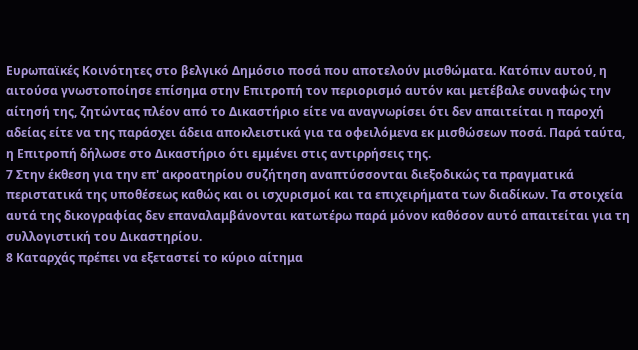Ευρωπαϊκές Κοινότητες στο βελγικό Δημόσιο ποσά που αποτελούν μισθώματα. Κατόπιν αυτού, η αιτούσα γνωστοποίησε επίσημα στην Επιτροπή τον περιορισμό αυτόν και μετέβαλε συναφώς την αίτησή της, ζητώντας πλέον από το Δικαστήριο είτε να αναγνωρίσει ότι δεν απαιτείται η παροχή αδείας είτε να της παράσχει άδεια αποκλειστικά για τα οφειλόμενα εκ μισθώσεων ποσά. Παρά ταύτα, η Επιτροπή δήλωσε στο Δικαστήριο ότι εμμένει στις αντιρρήσεις της.
7 Στην έκθεση για την επ' ακροατηρίου συζήτηση αναπτύσσονται διεξοδικώς τα πραγματικά περιστατικά της υποθέσεως καθώς και οι ισχυρισμοί και τα επιχειρήματα των διαδίκων. Τα στοιχεία αυτά της δικογραφίας δεν επαναλαμβάνονται κατωτέρω παρά μόνον καθόσον αυτό απαιτείται για τη συλλογιστική του Δικαστηρίου.
8 Καταρχάς πρέπει να εξεταστεί το κύριο αίτημα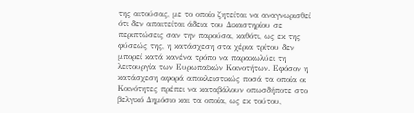της αιτούσας, με το οποίο ζητείται να αναγνωρισθεί ότι δεν απαιτείται άδεια του Δικαστηρίου σε περιπτώσεις σαν την παρούσα, καθότι, ως εκ της φύσεώς της, η κατάσχεση στα χέρια τρίτου δεν μπορεί κατά κανένα τρόπο να παρακωλύει τη λειτουργία των Ευρωπαϊκών Κοινοτήτων. Εφόσον η κατάσχεση αφορά αποκλειστικώς ποσά τα οποία οι Κοινότητες πρέπει να καταβάλουν οπωσδήποτε στο βελγικό Δημόσιο και τα οποία, ως εκ τούτου,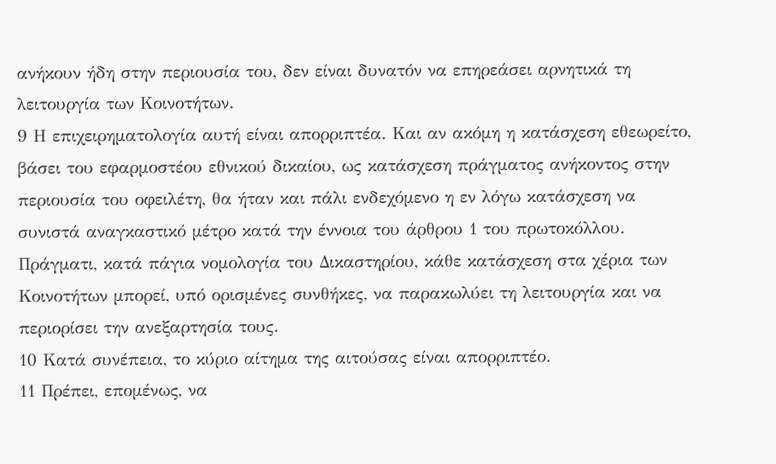ανήκουν ήδη στην περιουσία του, δεν είναι δυνατόν να επηρεάσει αρνητικά τη λειτουργία των Κοινοτήτων.
9 Η επιχειρηματολογία αυτή είναι απορριπτέα. Και αν ακόμη η κατάσχεση εθεωρείτο, βάσει του εφαρμοστέου εθνικού δικαίου, ως κατάσχεση πράγματος ανήκοντος στην περιουσία του οφειλέτη, θα ήταν και πάλι ενδεχόμενο η εν λόγω κατάσχεση να συνιστά αναγκαστικό μέτρο κατά την έννοια του άρθρου 1 του πρωτοκόλλου. Πράγματι, κατά πάγια νομολογία του Δικαστηρίου, κάθε κατάσχεση στα χέρια των Κοινοτήτων μπορεί, υπό ορισμένες συνθήκες, να παρακωλύει τη λειτουργία και να περιορίσει την ανεξαρτησία τους.
10 Κατά συνέπεια, το κύριο αίτημα της αιτούσας είναι απορριπτέο.
11 Πρέπει, επομένως, να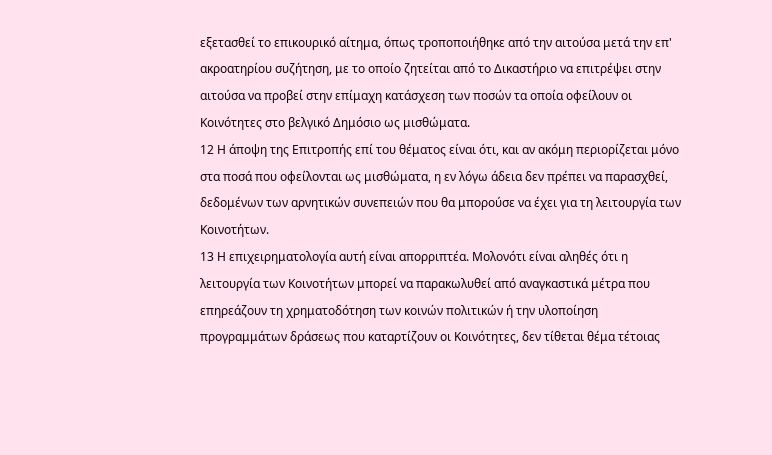εξετασθεί το επικουρικό αίτημα, όπως τροποποιήθηκε από την αιτούσα μετά την επ' ακροατηρίου συζήτηση, με το οποίο ζητείται από το Δικαστήριο να επιτρέψει στην αιτούσα να προβεί στην επίμαχη κατάσχεση των ποσών τα οποία οφείλουν οι Κοινότητες στο βελγικό Δημόσιο ως μισθώματα.
12 Η άποψη της Επιτροπής επί του θέματος είναι ότι, και αν ακόμη περιορίζεται μόνο στα ποσά που οφείλονται ως μισθώματα, η εν λόγω άδεια δεν πρέπει να παρασχθεί, δεδομένων των αρνητικών συνεπειών που θα μπορούσε να έχει για τη λειτουργία των Κοινοτήτων.
13 Η επιχειρηματολογία αυτή είναι απορριπτέα. Μολονότι είναι αληθές ότι η λειτουργία των Κοινοτήτων μπορεί να παρακωλυθεί από αναγκαστικά μέτρα που επηρεάζουν τη χρηματοδότηση των κοινών πολιτικών ή την υλοποίηση προγραμμάτων δράσεως που καταρτίζουν οι Κοινότητες, δεν τίθεται θέμα τέτοιας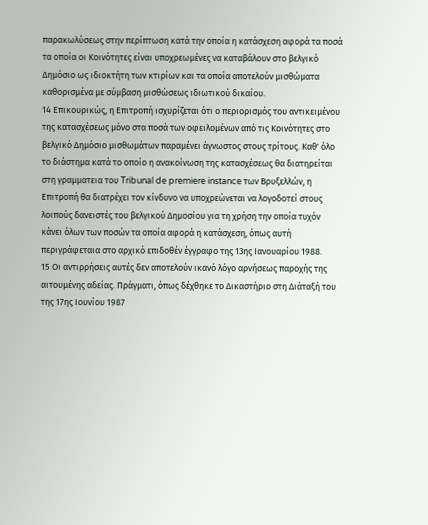παρακωλύσεως στην περίπτωση κατά την οποία η κατάσχεση αφορά τα ποσά τα οποία οι Κοινότητες είναι υποχρεωμένες να καταβάλουν στο βελγικό Δημόσιο ως ιδιοκτήτη των κτιρίων και τα οποία αποτελούν μισθώματα καθορισμένα με σύμβαση μισθώσεως ιδιωτικού δικαίου.
14 Επικουρικώς, η Επιτροπή ισχυρίζεται ότι ο περιορισμός του αντικειμένου της κατασχέσεως μόνο στα ποσά των οφειλομένων από τις Κοινότητες στο βελγικό Δημόσιο μισθωμάτων παραμένει άγνωστος στους τρίτους. Καθ' όλο το διάστημα κατά το οποίο η ανακοίνωση της κατασχέσεως θα διατηρείται στη γραμματεια του Tribunal de premiere instance των Βρυξελλών, η Επιτροπή θα διατρέχει τον κίνδυνο να υποχρεώνεται να λογοδοτεί στους λοιπούς δανειστές του βελγικού Δημοσίου για τη χρήση την οποία τυχόν κάνει όλων των ποσών τα οποία αφορά η κατάσχεση, όπως αυτή περιγράφεταια στο αρχικό επιδοθέν έγγραφο της 13ης Ιανουαρίου 1988.
15 Οι αντιρρήσεις αυτές δεν αποτελούν ικανό λόγο αρνήσεως παροχής της αιτουμένης αδείας. Πράγματι, όπως δέχθηκε το Δικαστήριο στη Διάταξή του της 17ης Ιουνίου 1987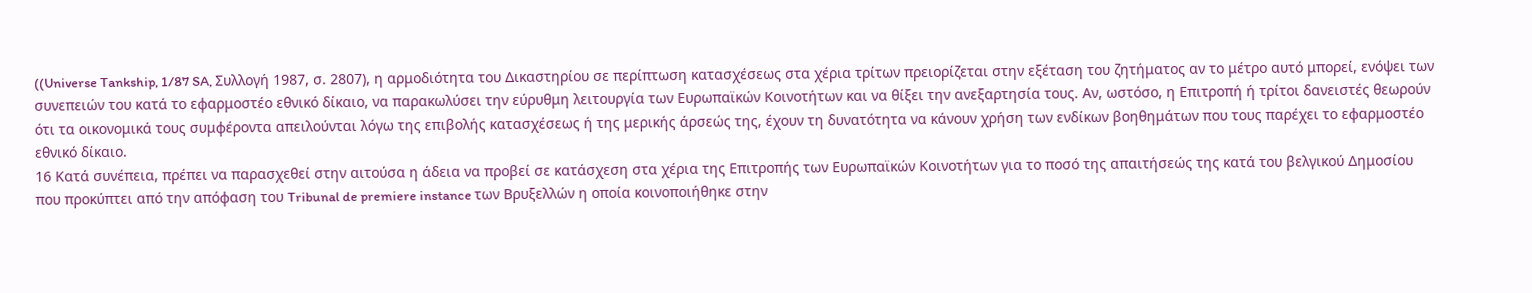((Universe Tankship, 1/87 SA, Συλλογή 1987, σ. 2807), η αρμοδιότητα του Δικαστηρίου σε περίπτωση κατασχέσεως στα χέρια τρίτων πρειορίζεται στην εξέταση του ζητήματος αν το μέτρο αυτό μπορεί, ενόψει των συνεπειών του κατά το εφαρμοστέο εθνικό δίκαιο, να παρακωλύσει την εύρυθμη λειτουργία των Ευρωπαϊκών Κοινοτήτων και να θίξει την ανεξαρτησία τους. Αν, ωστόσο, η Επιτροπή ή τρίτοι δανειστές θεωρούν ότι τα οικονομικά τους συμφέροντα απειλούνται λόγω της επιβολής κατασχέσεως ή της μερικής άρσεώς της, έχουν τη δυνατότητα να κάνουν χρήση των ενδίκων βοηθημάτων που τους παρέχει το εφαρμοστέο εθνικό δίκαιο.
16 Κατά συνέπεια, πρέπει να παρασχεθεί στην αιτούσα η άδεια να προβεί σε κατάσχεση στα χέρια της Επιτροπής των Ευρωπαϊκών Κοινοτήτων για το ποσό της απαιτήσεώς της κατά του βελγικού Δημοσίου που προκύπτει από την απόφαση του Tribunal de premiere instance των Βρυξελλών η οποία κοινοποιήθηκε στην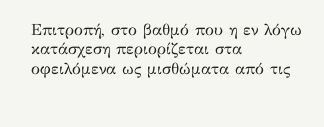Επιτροπή, στο βαθμό που η εν λόγω κατάσχεση περιορίζεται στα οφειλόμενα ως μισθώματα από τις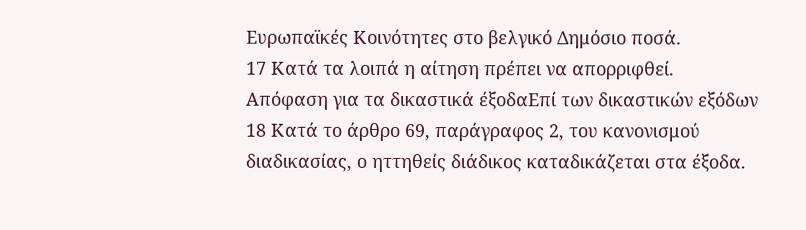Ευρωπαϊκές Κοινότητες στο βελγικό Δημόσιο ποσά.
17 Κατά τα λοιπά η αίτηση πρέπει να απορριφθεί.
Απόφαση για τα δικαστικά έξοδαΕπί των δικαστικών εξόδων
18 Κατά το άρθρο 69, παράγραφος 2, του κανονισμού διαδικασίας, ο ηττηθείς διάδικος καταδικάζεται στα έξοδα.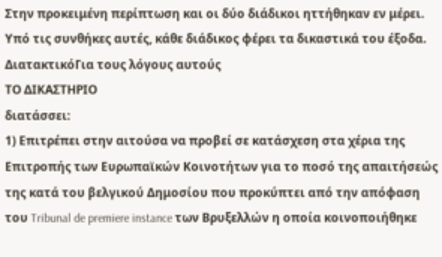Στην προκειμένη περίπτωση και οι δύο διάδικοι ηττήθηκαν εν μέρει. Υπό τις συνθήκες αυτές, κάθε διάδικος φέρει τα δικαστικά του έξοδα.
ΔιατακτικόΓια τους λόγους αυτούς
ΤΟ ΔΙΚΑΣΤΗΡΙΟ
διατάσσει:
1) Επιτρέπει στην αιτούσα να προβεί σε κατάσχεση στα χέρια της Επιτροπής των Ευρωπαϊκών Κοινοτήτων για το ποσό της απαιτήσεώς της κατά του βελγικού Δημοσίου που προκύπτει από την απόφαση του Tribunal de premiere instance των Βρυξελλών η οποία κοινοποιήθηκε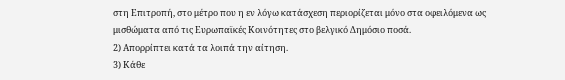στη Επιτροπή, στο μέτρο που η εν λόγω κατάσχεση περιορίζεται μόνο στα οφειλόμενα ως μισθώματα από τις Ευρωπαϊκές Κοινότητες στο βελγικό Δημόσιο ποσά.
2) Απορρίπτει κατά τα λοιπά την αίτηση.
3) Κάθε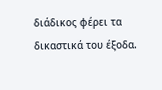διάδικος φέρει τα δικαστικά του έξοδα.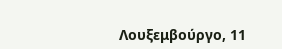Λουξεμβούργο, 11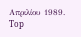Απριλίου 1989.
Top